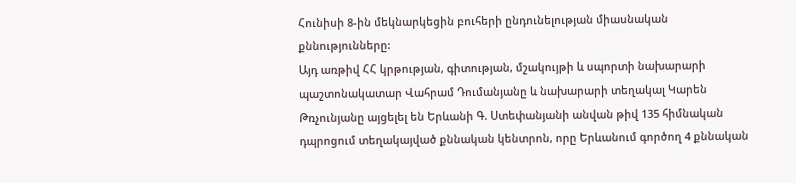Հունիսի 8-ին մեկնարկեցին բուհերի ընդունելության միասնական քննությունները:
Այդ առթիվ ՀՀ կրթության, գիտության, մշակույթի և սպորտի նախարարի պաշտոնակատար Վահրամ Դումանյանը և նախարարի տեղակալ Կարեն Թռչունյանը այցելել են Երևանի Գ. Ստեփանյանի անվան թիվ 135 հիմնական դպրոցում տեղակայված քննական կենտրոն, որը Երևանում գործող 4 քննական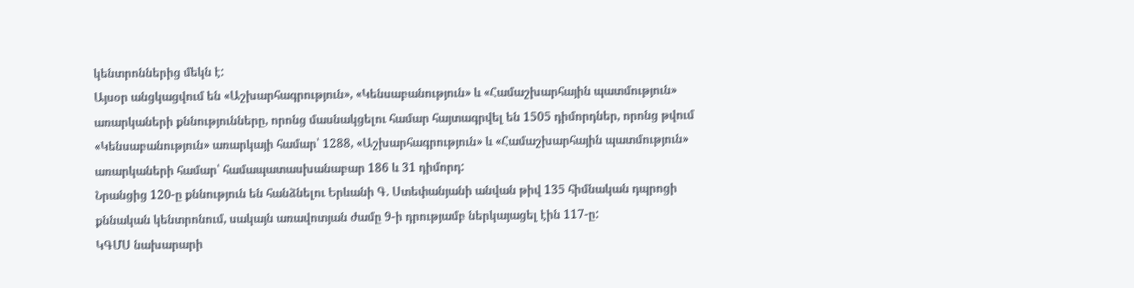կենտրոններից մեկն է:
Այսօր անցկացվում են «Աշխարհագրություն», «Կենսաբանություն» և «Համաշխարհային պատմություն» առարկաների քննությունները, որոնց մասնակցելու համար հայտագրվել են 1505 դիմորդներ, որոնց թվում «Կենսաբանություն» առարկայի համար՝ 1288, «Աշխարհագրություն» և «Համաշխարհային պատմություն» առարկաների համար՝ համապատասխանաբար 186 և 31 դիմորդ:
Նրանցից 120-ը քննություն են հանձնելու Երևանի Գ. Ստեփանյանի անվան թիվ 135 հիմնական դպրոցի քննական կենտրոնում, սակայն առավոտյան ժամը 9-ի դրությամբ ներկայացել էին 117-ը:
ԿԳՄՍ նախարարի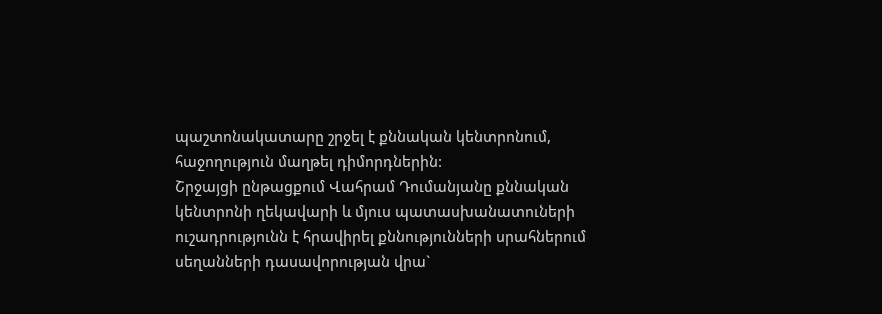պաշտոնակատարը շրջել է քննական կենտրոնում, հաջողություն մաղթել դիմորդներին:
Շրջայցի ընթացքում Վահրամ Դումանյանը քննական կենտրոնի ղեկավարի և մյուս պատասխանատուների ուշադրությունն է հրավիրել քննությունների սրահներում սեղանների դասավորության վրա`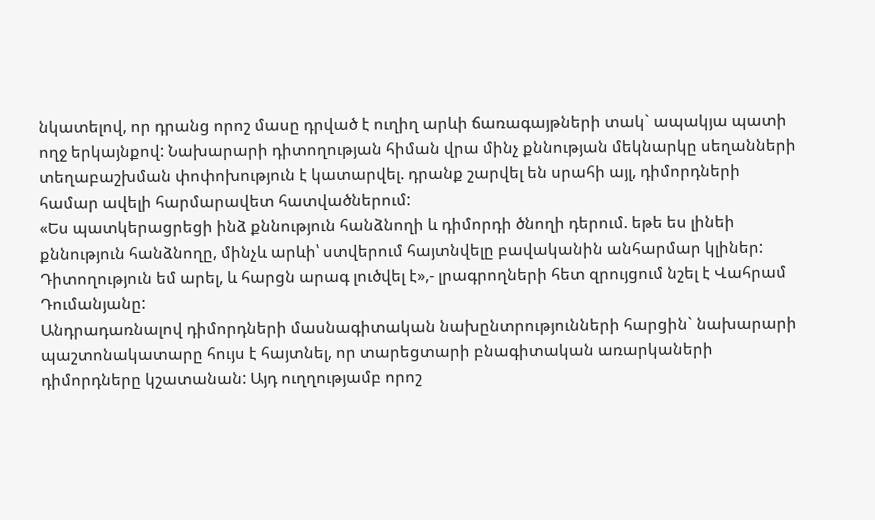նկատելով, որ դրանց որոշ մասը դրված է ուղիղ արևի ճառագայթների տակ` ապակյա պատի ողջ երկայնքով: Նախարարի դիտողության հիման վրա մինչ քննության մեկնարկը սեղանների տեղաբաշխման փոփոխություն է կատարվել. դրանք շարվել են սրահի այլ, դիմորդների համար ավելի հարմարավետ հատվածներում:
«Ես պատկերացրեցի ինձ քննություն հանձնողի և դիմորդի ծնողի դերում. եթե ես լինեի քննություն հանձնողը, մինչև արևի՝ ստվերում հայտնվելը բավականին անհարմար կլիներ: Դիտողություն եմ արել, և հարցն արագ լուծվել է»,- լրագրողների հետ զրույցում նշել է Վահրամ Դումանյանը:
Անդրադառնալով դիմորդների մասնագիտական նախընտրությունների հարցին` նախարարի պաշտոնակատարը հույս է հայտնել, որ տարեցտարի բնագիտական առարկաների դիմորդները կշատանան: Այդ ուղղությամբ որոշ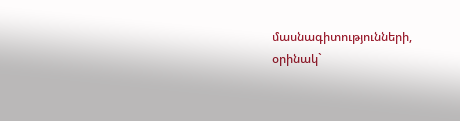մասնագիտությունների, օրինակ`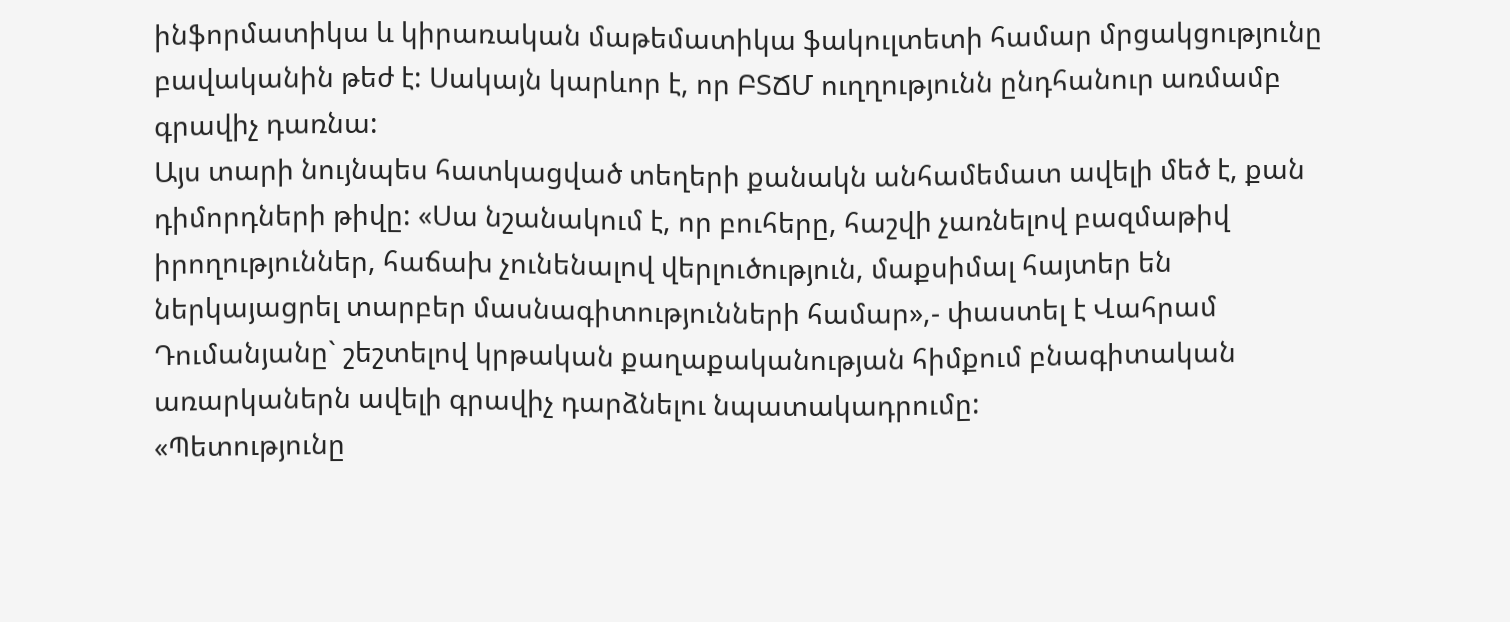ինֆորմատիկա և կիրառական մաթեմատիկա ֆակուլտետի համար մրցակցությունը բավականին թեժ է: Սակայն կարևոր է, որ ԲՏՃՄ ուղղությունն ընդհանուր առմամբ գրավիչ դառնա:
Այս տարի նույնպես հատկացված տեղերի քանակն անհամեմատ ավելի մեծ է, քան դիմորդների թիվը: «Սա նշանակում է, որ բուհերը, հաշվի չառնելով բազմաթիվ իրողություններ, հաճախ չունենալով վերլուծություն, մաքսիմալ հայտեր են ներկայացրել տարբեր մասնագիտությունների համար»,- փաստել է Վահրամ Դումանյանը` շեշտելով կրթական քաղաքականության հիմքում բնագիտական առարկաներն ավելի գրավիչ դարձնելու նպատակադրումը:
«Պետությունը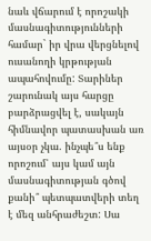նաև վճարում է որոշակի մասնագիտությունների համար` իր վրա վերցնելով ուսանողի կրթության ապահովումը: Տարիներ շարունակ այս հարցը բարձրացվել է, սակայն հիմնավոր պատասխան առ այսօր չկա. ինչպե՞ս ենք որոշում՝ այս կամ այն մասնագիտության գծով քանի՞ պետպատվերի տեղ է մեզ անհրաժեշտ: Սա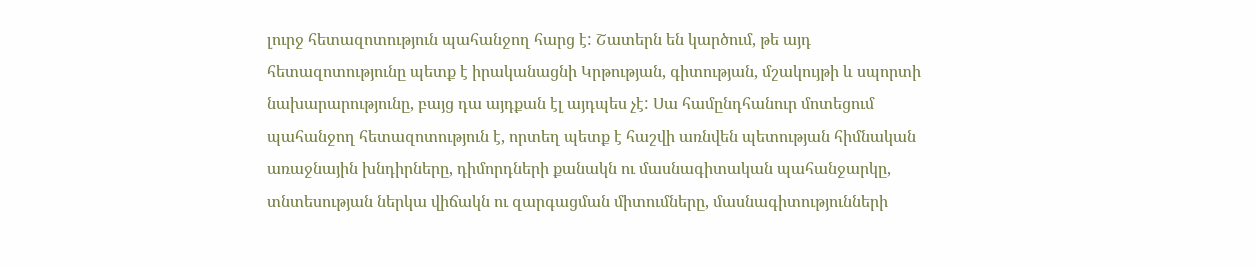լուրջ հետազոտություն պահանջող հարց է: Շատերն են կարծում, թե այդ հետազոտությունը պետք է իրականացնի Կրթության, գիտության, մշակույթի և սպորտի նախարարությունը, բայց դա այդքան էլ այդպես չէ: Սա համընդհանուր մոտեցում պահանջող հետազոտություն է, որտեղ պետք է հաշվի առնվեն պետության հիմնական առաջնային խնդիրները, դիմորդների քանակն ու մասնագիտական պահանջարկը, տնտեսության ներկա վիճակն ու զարգացման միտումները, մասնագիտությունների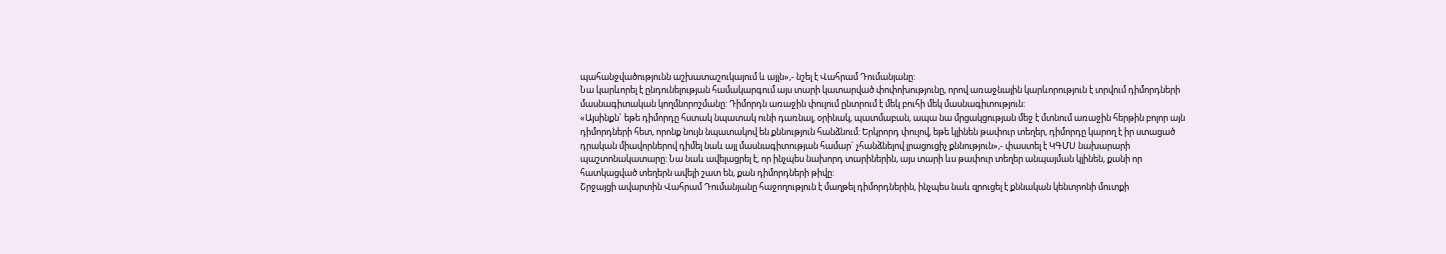պահանջվածությունն աշխատաշուկայում և այլն»,- նշել է Վահրամ Դումանյանը:
Նա կարևորել է ընդունելության համակարգում այս տարի կատարված փոփոխությունը, որով առաջնային կարևորություն է տրվում դիմորդների մասնագիտական կողմնորոշմանը: Դիմորդն առաջին փուլում ընտրում է մեկ բուհի մեկ մասնագիտություն:
«Այսինքն` եթե դիմորդը հստակ նպատակ ունի դառնալ, օրինակ, պատմաբան, ապա նա մրցակցության մեջ է մտնում առաջին հերթին բոլոր այն դիմորդների հետ, որոնք նույն նպատակով են քննություն հանձնում: Երկրորդ փուլով, եթե կլինեն թափուր տեղեր, դիմորդը կարող է իր ստացած դրական միավորներով դիմել նաև այլ մասնագիտության համար` չհանձնելով լրացուցիչ քննություն»,- փաստել է ԿԳՄՍ նախարարի պաշտոնակատարը: Նա նաև ավելացրել է, որ ինչպես նախորդ տարիներին, այս տարի ևս թափուր տեղեր անպայման կլինեն, քանի որ հատկացված տեղերն ավելի շատ են, քան դիմորդների թիվը:
Շրջայցի ավարտին Վահրամ Դումանյանը հաջողություն է մաղթել դիմորդներին, ինչպես նաև զրուցել է քննական կենտրոնի մուտքի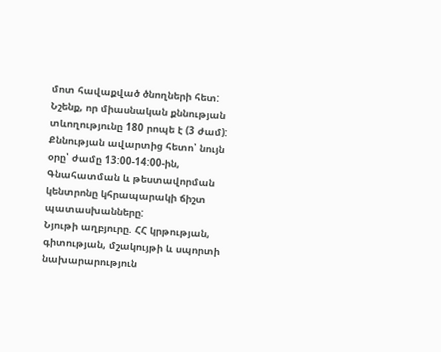մոտ հավաքված ծնողների հետ:
Նշենք, որ միասնական քննության տևողությունը 180 րոպե է (3 ժամ): Քննության ավարտից հետո՝ նույն օրը՝ ժամը 13:00-14:00-ին, Գնահատման և թեստավորման կենտրոնը կհրապարակի ճիշտ պատասխանները:
Նյութի աղբյուրը. ՀՀ կրթության, գիտության, մշակույթի և սպորտի նախարարություն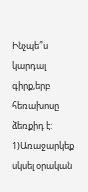Ինչպե՞ս կարդալ գիրք,երբ հեռախոսը ձեռքիդ է: 1)Առաջարկեք սկսել օրական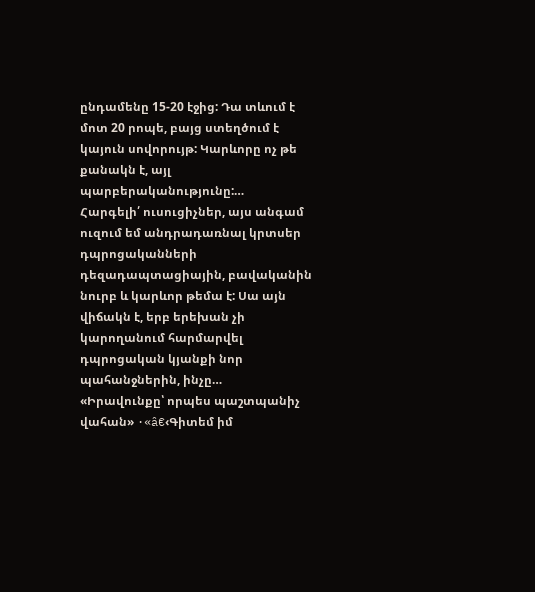ընդամենը 15-20 էջից: Դա տևում է մոտ 20 րոպե, բայց ստեղծում է կայուն սովորույթ: Կարևորը ոչ թե քանակն է, այլ պարբերականությունը:…
Հարգելի՛ ուսուցիչներ, այս անգամ ուզում եմ անդրադառնալ կրտսեր դպրոցականների դեզադապտացիային, բավականին նուրբ և կարևոր թեմա է: Սա այն վիճակն է, երբ երեխան չի կարողանում հարմարվել դպրոցական կյանքի նոր պահանջներին, ինչը…
«Իրավունքը՝ որպես պաշտպանիչ վահան» ·«â€‹Գիտեմ իմ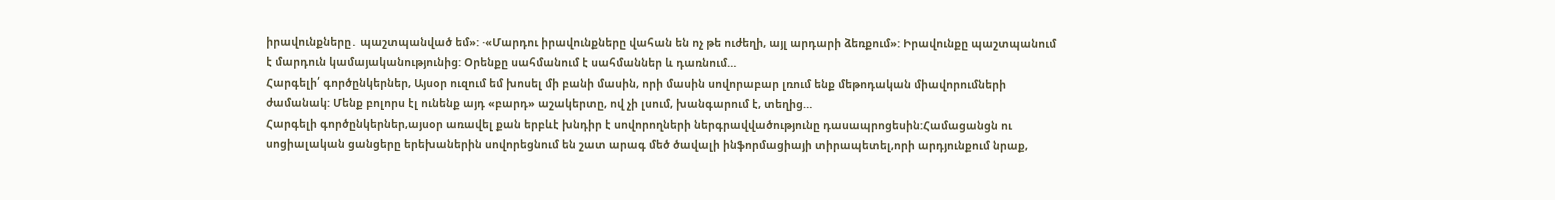իրավունքները․ պաշտպանված եմ»: ·«Մարդու իրավունքները վահան են ոչ թե ուժեղի, այլ արդարի ձեռքում»: Իրավունքը պաշտպանում է մարդուն կամայականությունից: Օրենքը սահմանում է սահմաններ և դառնում…
Հարգելի՛ գործընկերներ, Այսօր ուզում եմ խոսել մի բանի մասին, որի մասին սովորաբար լռում ենք մեթոդական միավորումների ժամանակ: Մենք բոլորս էլ ունենք այդ «բարդ» աշակերտը, ով չի լսում, խանգարում է, տեղից…
Հարգելի գործընկերներ,այսօր առավել քան երբևէ խնդիր է սովորողների ներգրավվածությունը դասապրոցեսին:Համացանցն ու սոցիալական ցանցերը երեխաներին սովորեցնում են շատ արագ մեծ ծավալի ինֆորմացիայի տիրապետել,որի արդյունքում նրաք,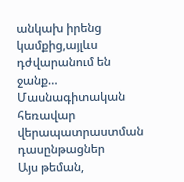անկախ իրենց կամքից,այլևս դժվարանում են ջանք…
Մասնագիտական հեռավար վերապատրաստման դասընթացներ
Այս թեման,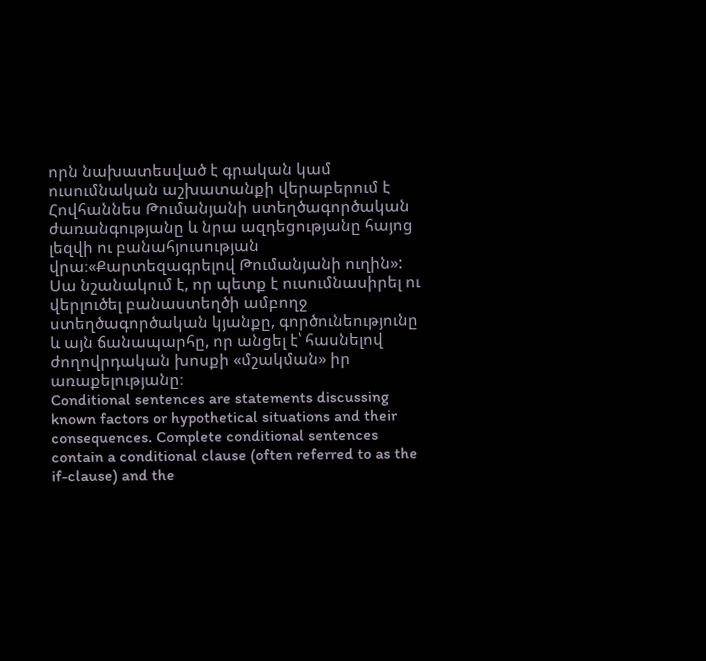որն նախատեսված է գրական կամ ուսումնական աշխատանքի վերաբերում է Հովհաննես Թումանյանի ստեղծագործական ժառանգությանը և նրա ազդեցությանը հայոց լեզվի ու բանահյուսության վրա։«Քարտեզագրելով Թումանյանի ուղին»: Սա նշանակում է, որ պետք է ուսումնասիրել ու վերլուծել բանաստեղծի ամբողջ ստեղծագործական կյանքը, գործունեությունը և այն ճանապարհը, որ անցել է՝ հասնելով ժողովրդական խոսքի «մշակման» իր առաքելությանը։
Conditional sentences are statements discussing known factors or hypothetical situations and their consequences. Complete conditional sentences contain a conditional clause (often referred to as the if-clause) and the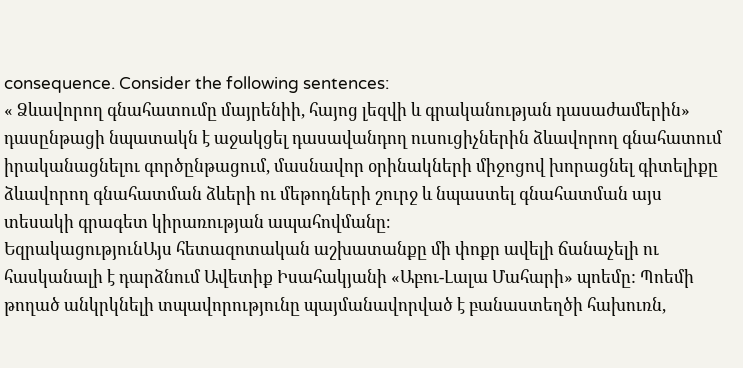consequence. Consider the following sentences:
« Ձևավորող գնահատումը մայրենիի, հայոց լեզվի և գրականության դասաժամերին» դասընթացի նպատակն է աջակցել դասավանդող ուսուցիչներին ձևավորող գնահատում իրականացնելու գործընթացում, մասնավոր օրինակների միջոցով խորացնել գիտելիքը ձևավորող գնահատման ձևերի ու մեթոդների շուրջ և նպաստել գնահատման այս տեսակի գրագետ կիրառության ապահովմանը։
ԵզրակացությունԱյս հետազոտական աշխատանքը մի փոքր ավելի ճանաչելի ու հասկանալի է դարձնում Ավետիք Իսահակյանի «Աբու-Լալա Մահարի» պոեմը: Պոեմի թողած անկրկնելի տպավորությունը պայմանավորված է բանաստեղծի հախուռն,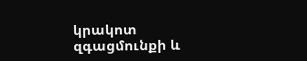կրակոտ զգացմունքի և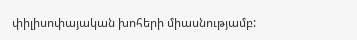փիլիսոփայական խոհերի միասնությամբ: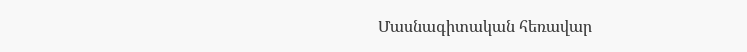Մասնագիտական հեռավար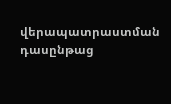վերապատրաստման դասընթաց